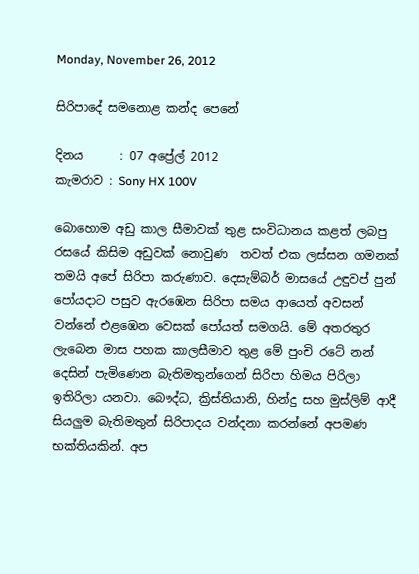Monday, November 26, 2012

සිරිපාදේ සමනොළ කන්ද පෙනේ

දිනය      : 07 අප්‍රේල් 2012
කැමරාව : Sony HX 100V

බොහොම අඩු කාල සීමාවක් තුළ සංවිධානය කළත් ලබපු රසයේ කිසිම අඩුවක් නොවුණ  තවත් එක ලස්සන ගමනක් තමයි අපේ සිරිපා කරුණාව. දෙසැම්බර් මාසයේ උඳුවප් පුන් පෝයදාට පසුව ඇරඹෙන සිරිපා සමය ආයෙත් අවසන් වන්නේ එළඹෙන වෙසක් පෝයත් සමගයි. මේ අතරතුර ලැබෙන මාස පහක කාලසීමාව තුළ මේ පුංචි රටේ නන් දෙසින් පැමිණෙන බැතිමතුන්ගෙන් සිරිපා හිමය පිරිලා ඉතිරිලා යනවා. බෞද්ධ, ක්‍රිස්තියානි, හින්දු සහ මුස්ලිම් ආදී සියලුම බැතිමතුන් සිරිපාදය වන්දනා කරන්නේ අපමණ භක්තියකින්. අප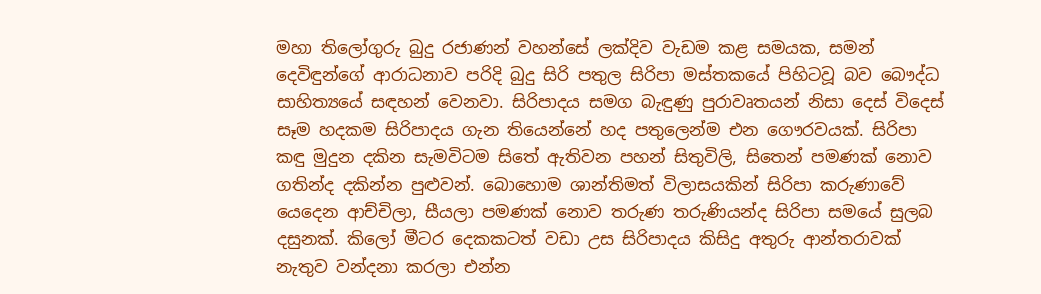මහා තිලෝගුරු බුදු රජාණන් වහන්සේ ලක්දිව වැඩම කළ සමයක, සමන් දෙවිඳුන්ගේ ආරාධනාව පරිදි බුදු සිරි පතුල සිරිපා මස්තකයේ පිහිටවූ බව බෞද්ධ සාහිත්‍යයේ සඳහන් වෙනවා. සිරිපාදය සමග බැඳුණු පුරාවෘතයන් නිසා දෙස් විදෙස් සෑම හදකම සිරිපාදය ගැන තියෙන්නේ හද පතුලෙන්ම එන ගෞරවයක්. සිරිපා කඳු මුදුන දකින සැමවිටම සිතේ ඇතිවන පහන් සිතුවිලි, සිතෙන් පමණක් නොව ගතින්ද දකින්න පුළුවන්. බොහොම ශාන්තිමත් විලාසයකින් සිරිපා කරුණාවේ යෙදෙන ආච්චිලා, සීයලා පමණක් නොව තරුණ තරුණියන්ද සිරිපා සමයේ සුලබ දසුනක්. කිලෝ මීටර දෙකකටත් වඩා උස සිරිපාදය කිසිදු අතුරු ආන්තරාවක් නැතුව වන්දනා කරලා එන්න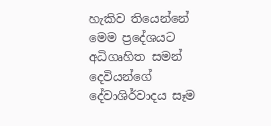හැකිව තියෙන්නේ මෙම ප්‍රදේශයට අධිගෘහිත සමන් දෙවියන්ගේ දේවාශිර්වාදය සෑම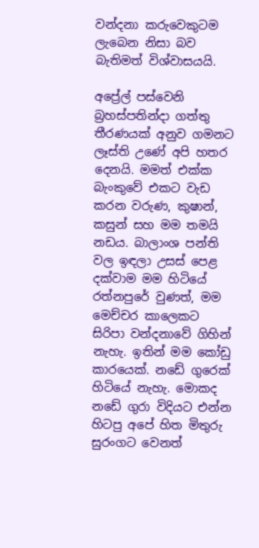වන්දනා කරුවෙකුටම ලැබෙන නිසා බව බැතිමත් විශ්වාසයයි.

අප්‍රේල් පස්වෙනි බ්‍රහස්පතින්දා ගත්තු තීරණයක්‌ අනුව ගමනට ලෑස්ති උණේ අපි හතර දෙනයි. මමත් එක්ක බැංකුවේ එකට වැඩ කරන වරුණ, කුෂාන්, කසුන් සහ මම තමයි නඩය. බාලාංශ පන්ති වල ඉඳලා උසස් පෙළ දක්වාම මම හිටියේ රත්නපුරේ වුණත්, මම මෙච්චර කාලෙකට සිරිපා වන්දනාවේ ගිහින් නැහැ. ඉතින් මම කෝඩු කාරයෙක්. නඩේ ගුරෙක් හිටියේ නැහැ. මොකද නඩේ ගුරා විදියට එන්න හිටපු අපේ හිත මිතුරු සුරංගට වෙනත්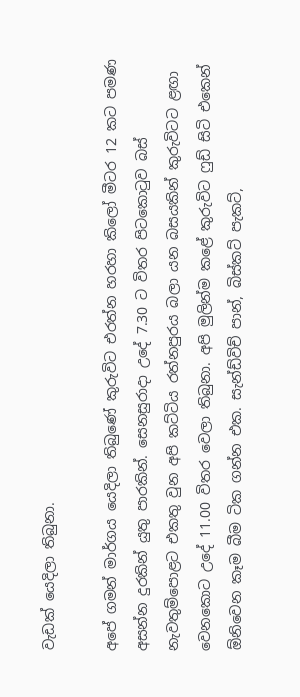වැඩක් යෙදිලා තිබුනා.

අපේ ගමන් මාර්ගය යෙදිලා තිබුණේ කුරුවිට එරත්න හරහා කිලෝ මීටර 12 කට පමණ අසන්න දුරකින් යුතු පාරකින්. සෙනසුරාදා උදේ 7.30 ට විතර පිටකොටුව බස් නැවතුම්පොළට එකතු වුන අපි කට්ටිය රත්නපුරය බලා යන බසයකින් කුරුවිටට ළඟා වෙනකොට උදේ 11.00 විතර වෙලා තිබුනා. අපි මුලින්ම කළේ කුරුවිට ෆුඩ් සිටි එකෙන් ඕනිවෙන කෑම බීම ටික ගන්න එක. සැන්ඩ්විච් පාන්, බිස්කට් පැකට්,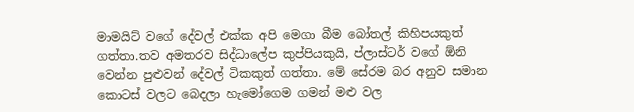මාමයිට් වගේ දේවල් එක්ක අපි මෙගා බීම බෝතල් කිහිපයකුත් ගත්තා.තව අමතරව සිද්ධාලේප කුප්පියකුයි, ප්ලාස්ටර් වගේ ඕනි වෙන්න පුළුවන් දේවල් ටිකකුත් ගත්තා. මේ සේරම බර අනුව සමාන කොටස් වලට බෙදලා හැමෝගෙම ගමන් මළු වල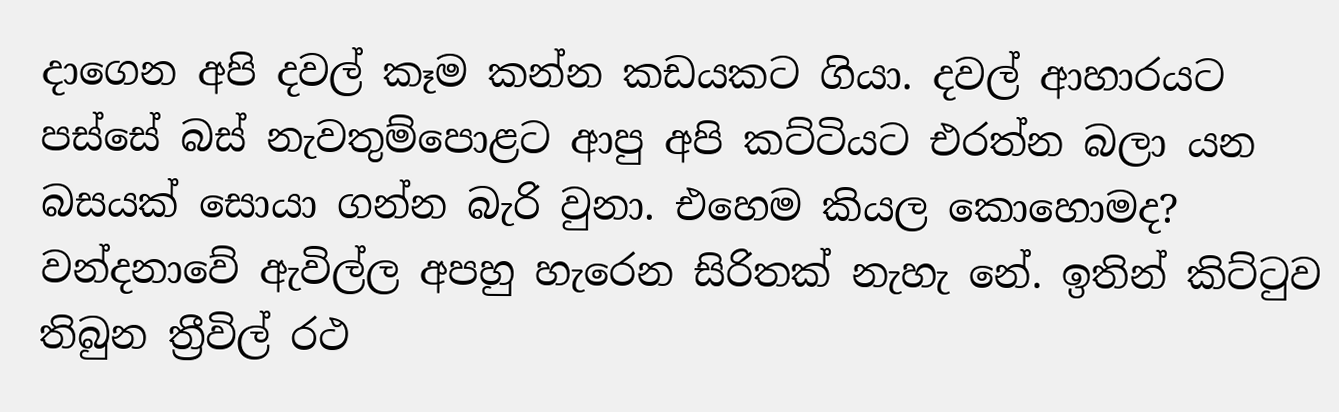දාගෙන අපි දවල් කෑම කන්න කඩයකට ගියා. දවල් ආහාරයට පස්සේ බස් නැවතුම්පොළට ආපු අපි කට්ටියට එරත්න බලා යන බසයක් සොයා ගන්න බැරි වුනා. එහෙම කියල කොහොමද? වන්දනාවේ ඇවිල්ල අපහු හැරෙන සිරිතක් නැහැ නේ. ඉතින් කිට්ටුව තිබුන ත්‍රීවිල් රථ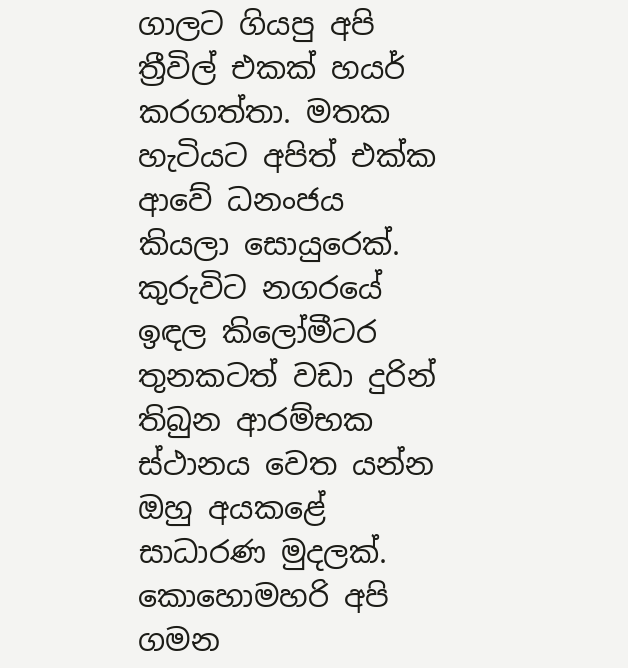ගාලට ගියපු අපි ත්‍රීවිල් එකක් හයර් කරගත්තා. මතක හැටියට අපිත් එක්ක ආවේ ධනංජය කියලා සොයුරෙක්. කුරුවිට නගරයේ ඉඳල කිලෝමීටර තුනකටත් වඩා දුරින් තිබුන ආරම්භක ස්ථානය වෙත යන්න ඔහු අයකළේ සාධාරණ මුදලක්. කොහොමහරි අපි ගමන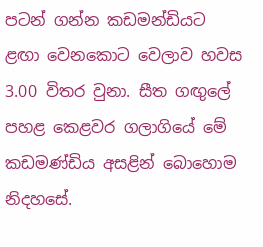පටන් ගන්න කඩමන්ඩියට ළඟා වෙනකොට වෙලාව හවස 3.00 විතර වුනා. සීත ගඟුලේ පහළ කෙළවර ගලාගියේ මේ කඩමණ්ඩිය අසළින් බොහොම නිදහසේ.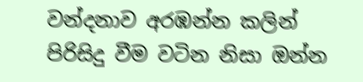වන්දනාව අරඹන්න කලින් පිරිසිදු වීම වටින නිසා ඔන්න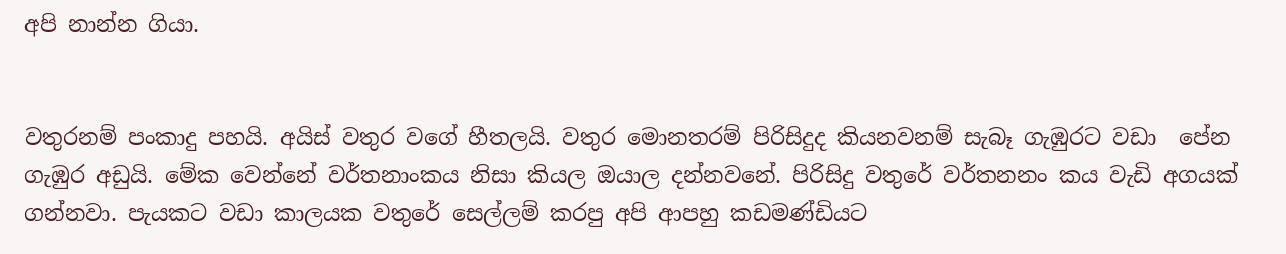අපි නාන්න ගියා.


වතුරනම් පංකාදු පහයි. අයිස් වතුර වගේ හීතලයි. වතුර මොනතරම් පිරිසිදුද කියනවනම් සැබෑ ගැඹුරට වඩා  පේන ගැඹුර අඩුයි. මේක වෙන්නේ වර්තනාංකය නිසා කියල ඔයාල දන්නවනේ. පිරිසිදු වතුරේ වර්තනනං කය වැඩි අගයක් ගන්නවා. පැයකට වඩා කාලයක වතුරේ සෙල්ලම් කරපු අපි ආපහු කඩමණ්ඩියට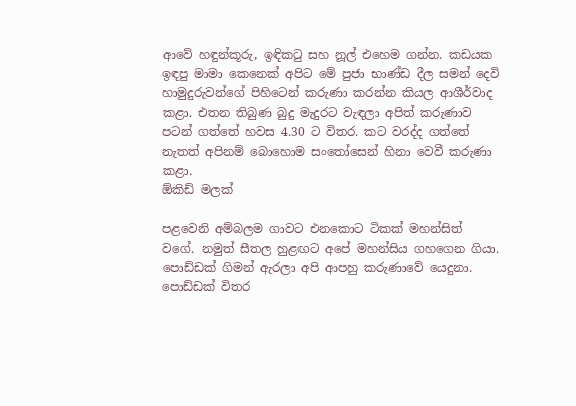ආවේ හඳුන්කූරු, ඉඳිකටු සහ නූල් එහෙම ගන්න. කඩයක ඉඳපු මාමා කෙනෙක් අපිට මේ පුජා භාණ්ඩ දීල සමන් දෙවි හාමුදුරුවන්ගේ පිහිටෙන් කරුණා කරන්න කියල ආශීර්වාද කළා. එතන තිබුණ බුදු මැදුරට වැඳලා අපිත් කරුණාව පටන් ගත්තේ හවස 4.30 ට විතර. කට වරද්ද ගත්තේ නැතත් අපිනම් බොහොම සංතෝසෙන් හිනා වෙවී කරුණා කළා.
ඕකිඩ් මලක්

පළවෙනි අම්බලම ගාවට එනකොට ටිකක් මහන්සිත් වගේ. නමුත් සීතල හුළඟට අපේ මහන්සිය ගහගෙන ගියා. පොඩ්ඩක් ගිමන් ඇරලා අපි ආපහු කරුණාවේ යෙදුනා. පොඩ්ඩක් විතර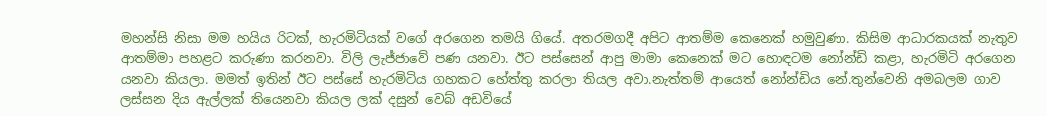මහන්සි නිසා මම හයිය රිටක්, හැරමිටියක් වගේ අරගෙන තමයි ගියේ. අතරමගදී අපිට ආතම්ම කෙනෙක් හමුවුණා. කිසිම ආධාරකයක් නැතුව ආතම්මා පහළට කරුණා කරනවා. විලි ලැජ්ජාවේ පණ යනවා. ඊට පස්සෙන් ආපු මාමා කෙනෙක් මට හොඳටම නෝන්ඩි කළා, හැරමිටි අරගෙන යනවා කියලා. මමත් ඉතින් ඊට පස්සේ හැරමිටිය ගහකට හේත්තු කරලා තියල අවා.නැත්තම් ආයෙත් නෝන්ඩිය නේ.තුන්වෙනි අමබලම ගාව ලස්සන දිය ඇල්ලක් තියෙනවා කියල ලක් දසුන් වෙබ් අඩවියේ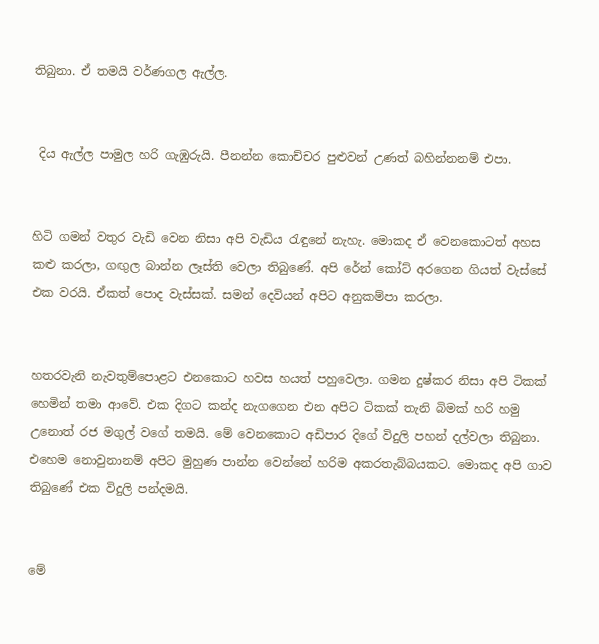තිබුනා. ඒ තමයි වර්ණගල ඇල්ල.


 දිය ඇල්ල පාමුල හරි ගැඹුරුයි. පීනන්න කොච්චර පුළුවන් උණත් බහින්නනම් එපා.


හිටි ගමන් වතුර වැඩි වෙන නිසා අපි වැඩිය රැඳුනේ නැහැ. මොකද ඒ වෙනකොටත් අහස කළු කරලා, ගඟුල බාන්න ලෑස්ති වෙලා තිබුණේ. අපි රේන් කෝට් අරගෙන ගියත් වැස්සේ එක වරයි. ඒකත් පොද වැස්සක්. සමන් දෙවියන් අපිට අනුකම්පා කරලා.


හතරවැනි නැවතුම්පොළට එනකොට හවස හයත් පහුවෙලා. ගමන දුෂ්කර නිසා අපි ටිකක් හෙමින් තමා ආවේ. එක දිගට කන්ද නැගගෙන එන අපිට ටිකක් තැනි බිමක් හරි හමු උනොත් රජ මගුල් වගේ තමයි. මේ වෙනකොට අඩිපාර දිගේ විදුලි පහන් දල්වලා තිබුනා. එහෙම නොවුනානම් අපිට මුහුණ පාන්න වෙන්නේ හරිම අකරතැබ්බයකට. මොකද අපි ගාව තිබුණේ එක විදුලි පන්දමයි.


මේ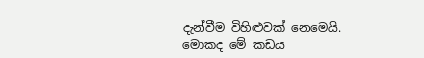දැන්වීම විහිළුවක් නෙමෙයි. මොකද මේ කඩය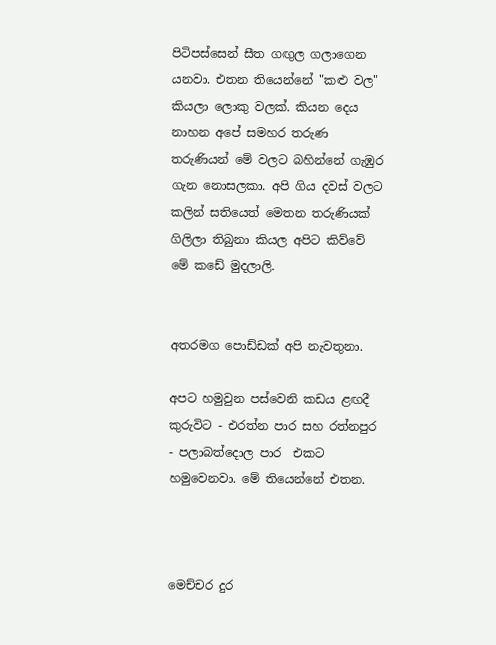පිටිපස්සෙන් සීත ගඟුල ගලාගෙන යනවා. එතන තියෙන්නේ "කළු වල" කියලා ලොකු වලක්. කියන දෙය නාහන අපේ සමහර තරුණ තරුණියන් මේ වලට බහින්නේ ගැඹුර ගැන නොසලකා. අපි ගිය දවස් වලට කලින් සතියෙත් මෙතන තරුණියක් ගිලිලා තිබුනා කියල අපිට කිව්වේ මේ කඩේ මුදලාලි.


අතරමග පොඩ්ඩක් අපි නැවතුනා.

අපට හමුවුන පස්වෙනි කඩය ළඟදී කුරුවිට - එරත්න පාර සහ රත්නපුර - පලාබත්දොල පාර  එකට හමුවෙනවා. මේ තියෙන්නේ එතන.



මෙච්චර දුර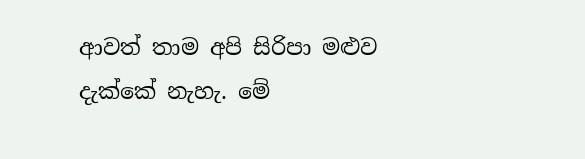ආවත් තාම අපි සිරිපා මළුව දැක්කේ නැහැ. මේ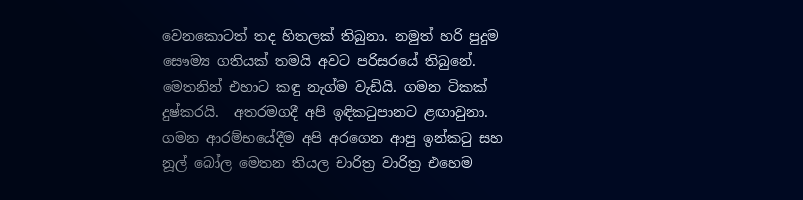වෙනකොටත් තද හිතලක් තිබුනා. නමුත් හරි පුදුම සෞම්‍ය ගතියක් තමයි අවට පරිසරයේ තිබුනේ. මෙතනින් එහාට කඳු නැග්ම වැඩියි. ගමන ටිකක් දුෂ්කරයි.  අතරමගදී අපි ඉඳිකටුපානට ළඟාවුනා. ගමන ආරම්භයේදීම අපි අරගෙන ආපු ඉන්කටු සහ නූල් බෝල මෙතන තියල චාරිත්‍ර වාරිත්‍ර එහෙම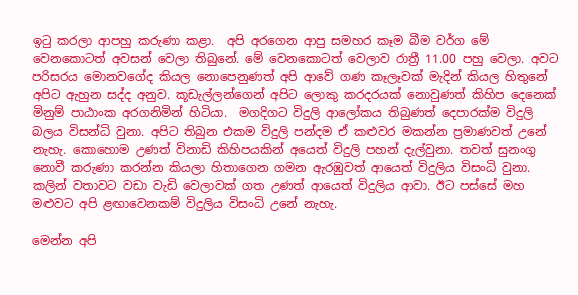ඉටු කරලා ආපහු කරුණා කළා.  අපි අරගෙන ආපු සමහර කෑම බීම වර්ග මේ වෙනකොටත් අවසන් වෙලා තිබුනේ. මේ වෙනකොටත් වෙලාව රාත්‍රී 11.00 පහු වෙලා. අවට පරිසරය මොනවගේද කියල නොපෙනුණත් අපි ආවේ ගණ කෑලෑවක් මැදින් කියල හිතුනේ අපිට ඇහුන සද්ද අනුව. කූඩැල්ලන්ගෙන් අපිට ලොකු කරදරයක් නොවුණත් කිහිප දෙනෙක් මිනුම් පාඨාංක අරගනිමින් හිටියා.  මගදිගට විදුලි ආලෝකය තිබුණත් දෙපාරක්ම විදුලි බලය විසන්ධි වුනා. අපිට තිබුන එකම විදුලි පන්දම ඒ කළුවර මකන්න ප්‍රමාණවත් උනේ නැහැ. කොහොම උණත් විනාඩි කිහිපයකින් අයෙත් විදුලි පහන් දැල්වුනා. තවත් සුනංගු නොවී කරුණා කරන්න කියලා හිතාගෙන ගමන ඇරඹුවත් ආයෙත් විදුලිය විසංධි වුනා. කලින් වතාවට වඩා වැඩි වෙලාවක් ගත උණත් ආයෙත් විදුලිය ආවා. ඊට පස්සේ මහ මළුවට අපි ළඟාවෙනකම් විදුලිය විසංධි උනේ නැහැ.

මෙන්න අපි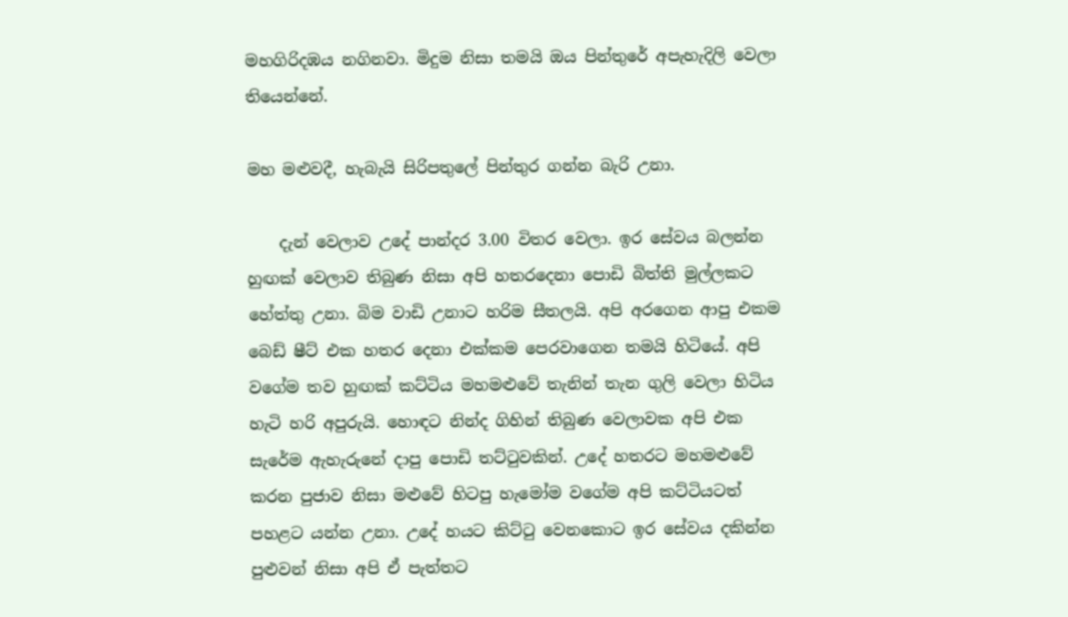මහගිරිදඹය නගිනවා. මිදුම නිසා තමයි ඔය පින්තුරේ අපැහැදිලි වෙලා තියෙන්නේ.

මහ මළුවදී, හැබැයි සිරිපතුලේ පින්තුර ගන්න බැරි උනා.

    දැන් වෙලාව උදේ පාන්දර 3.00 විතර වෙලා. ඉර සේවය බලන්න හුඟක් වෙලාව තිබුණ නිසා අපි හතරදෙනා පොඩි බිත්ති මුල්ලකට හේත්තු උනා. බිම වාඩි උනාට හරිම සීතලයි. අපි අරගෙන ආපු එකම බෙඩ් ෂීට් එක හතර දෙනා එක්කම පෙරවාගෙන තමයි හිටියේ. අපි වගේම තව හුඟක් කට්ටිය මහමළුවේ තැනින් තැන ගුලි වෙලා හිටිය හැටි හරි අපුරුයි. හොඳට නින්ද ගිහින් තිබුණ වෙලාවක අපි එක සැරේම ඇහැරුනේ දාපු පොඩි තට්ටුවකින්. උදේ හතරට මහමළුවේ කරන පුජාව නිසා මළුවේ හිටපු හැමෝම වගේම අපි කට්ටියටත් පහළට යන්න උනා. උදේ හයට කිට්ටු වෙනකොට ඉර සේවය දකින්න පුළුවන් නිසා අපි ඒ පැත්තට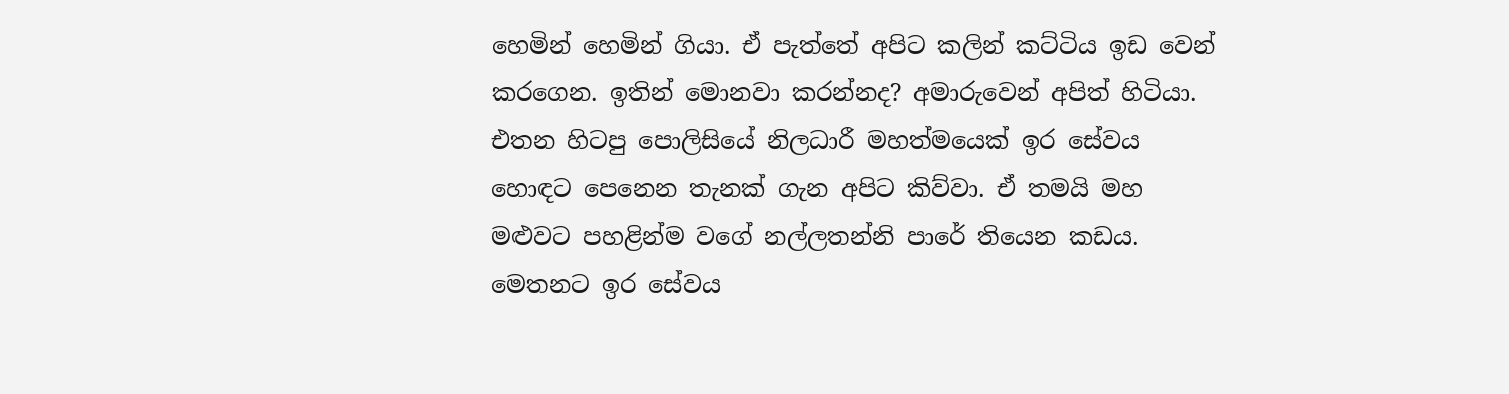හෙමින් හෙමින් ගියා. ඒ පැත්තේ අපිට කලින් කට්ටිය ඉඩ වෙන් කරගෙන. ඉතින් මොනවා කරන්නද? අමාරුවෙන් අපිත් හිටියා. එතන හිටපු පොලිසියේ නිලධාරී මහත්මයෙක් ඉර සේවය හොඳට පෙනෙන තැනක් ගැන අපිට කිව්වා. ඒ තමයි මහ මළුවට පහළින්ම වගේ නල්ලතන්නි පාරේ තියෙන කඩය. මෙතනට ඉර සේවය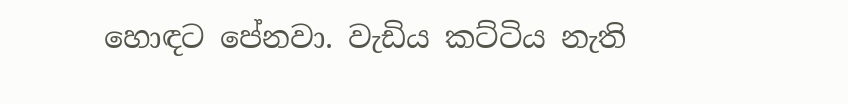හොඳට පේනවා. වැඩිය කට්ටිය නැති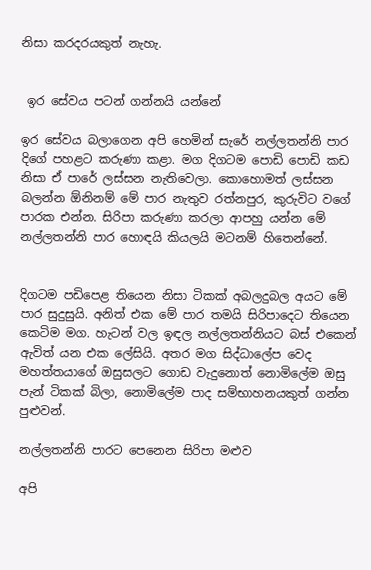නිසා කරදරයකුත් නැහැ.


 ඉර සේවය පටන් ගන්නයි යන්නේ

ඉර සේවය බලාගෙන අපි හෙමින් සැරේ නල්ලතන්නි පාර දිගේ පහළට කරුණා කළා. මග දිගටම පොඩි පොඩි කඩ නිසා ඒ පාරේ ලස්සන නැතිවෙලා. කොහොමත් ලස්සන බලන්න ඕනිනම් මේ පාර නැතුව රත්නපුර, කුරුවිට වගේ පාරක එන්න. සිරිපා කරුණා කරලා ආපහු යන්න මේ නල්ලතන්නි පාර හොඳයි කියලයි මටනම් හිතෙන්නේ.


දිගටම පඩිපෙළ තියෙන නිසා ටිකක් අබලදුබල අයට මේ පාර සුදුසුයි. අනිත් එක මේ පාර තමයි සිරිපාදෙට තියෙන කෙටිම මග. හැටන් වල ඉඳල නල්ලතන්නියට බස් එකෙන් ඇවිත් යන එක ලේසියි. අතර මග සිද්ධාලේප වෙද මහත්තයාගේ ඔසුසලට ගොඩ වැදුනොත් නොමිලේම ඔසු පැන් ටිකක් බිලා, නොමිලේම පාද සම්භාහනයකුත් ගන්න පුළුවන්.

නල්ලතන්නි පාරට පෙනෙන සිරිපා මළුව

අපි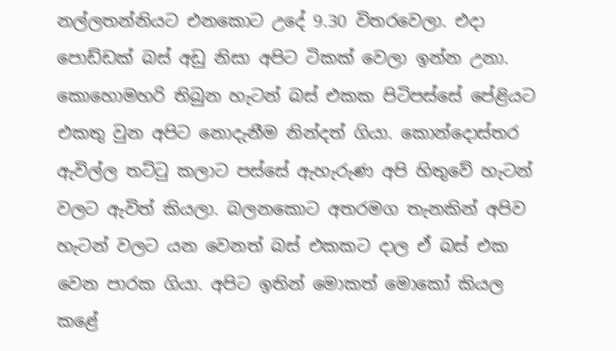නල්ලතන්නියට එනකොට උදේ 9.30 විතරවෙලා. එදා පොඩ්ඩක් බස් අඩු නිසා අපිට ටිකක් වෙලා ඉන්න උනා. කොහොමහරි තිබුන හැටන් බස් එකක පිටිපස්සේ පේළියට එකතු වුන අපිට නොදැනීම නින්දත් ගියා. කොන්දොස්තර ඇවිල්ල තට්ටු කලාට පස්සේ ඇහැරුණ අපි හිතුවේ හැටන් වලට ඇවිත් කියලා. බලනකොට අතරමග තැනකින් අපිව හැටන් වලට යන වෙනත් බස් එකකට දාල ඒ බස් එක වෙන පාරක ගියා. අපිට ඉතින් මොකත් මොකෝ කියල කළේ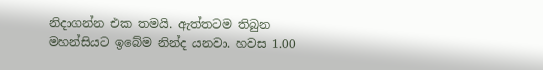නිදාගන්න එක තමයි. ඇත්තටම තිබුන මහන්සියට ඉබේම නින්ද යනවා. හවස 1.00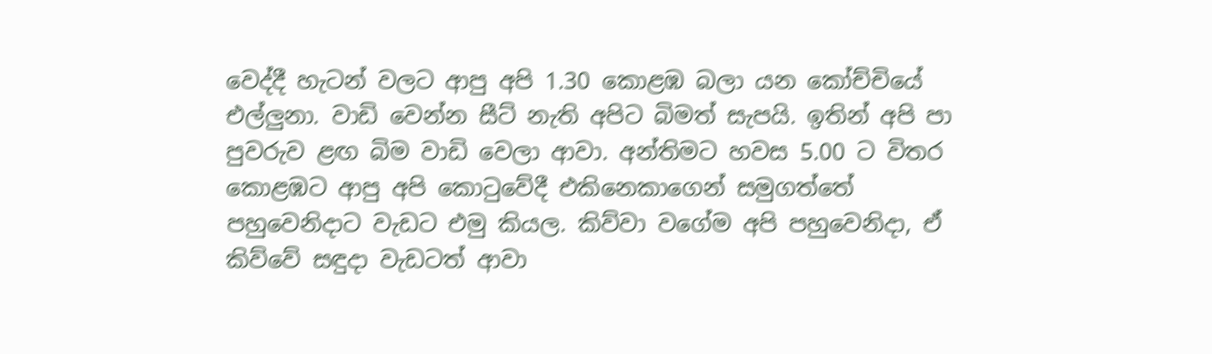වෙද්දී හැටන් වලට ආපු අපි 1.30 කොළඹ බලා යන කෝච්චියේ එල්ලුනා. වාඩි වෙන්න සීට් නැති අපිට බිමත් සැපයි. ඉතින් අපි පා පුවරුව ළඟ බිම වාඩි වෙලා ආවා. අන්තිමට හවස 5.00 ට විතර කොළඹට ආපු අපි කොටුවේදී එකිනෙකාගෙන් සමුගත්තේ පහුවෙනිදාට වැඩට එමු කියල. කිව්වා වගේම අපි පහුවෙනිදා, ඒ කිව්වේ සඳුදා වැඩටත් ආවා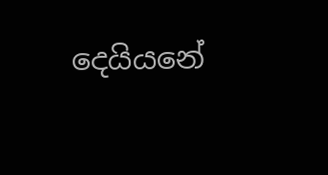දෙයියනේ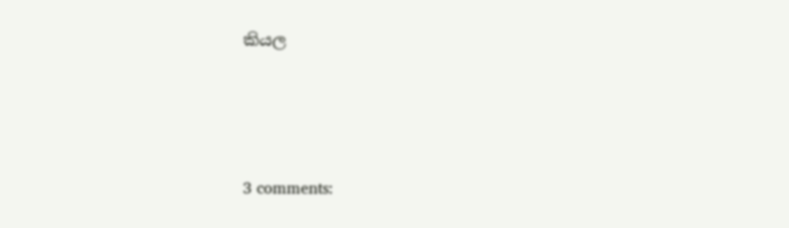කියල





3 comments: